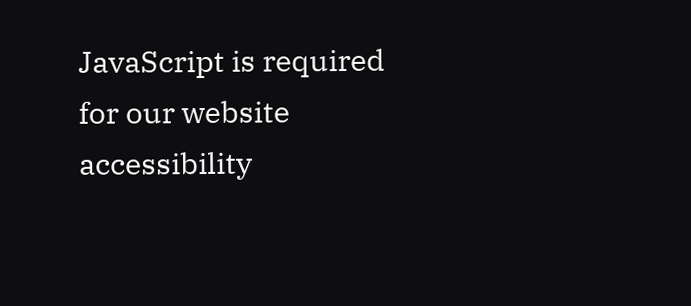JavaScript is required for our website accessibility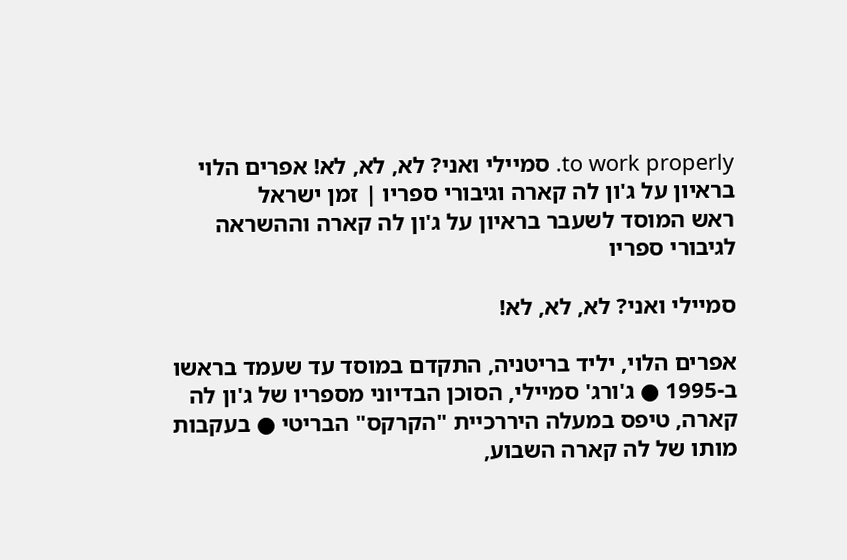to work properly. סמיילי ואני? לא, לא, לא! אפרים הלוי בראיון על ג'ון לה קארה וגיבורי ספריו | זמן ישראל
ראש המוסד לשעבר בראיון על ג'ון לה קארה וההשראה לגיבורי ספריו

סמיילי ואני? לא, לא, לא!

אפרים הלוי, יליד בריטניה, התקדם במוסד עד שעמד בראשו ב-1995 ● ג'ורג' סמיילי, הסוכן הבדיוני מספריו של ג'ון לה קארה, טיפס במעלה היררכיית "הקרקס" הבריטי ● בעקבות מותו של לה קארה השבוע,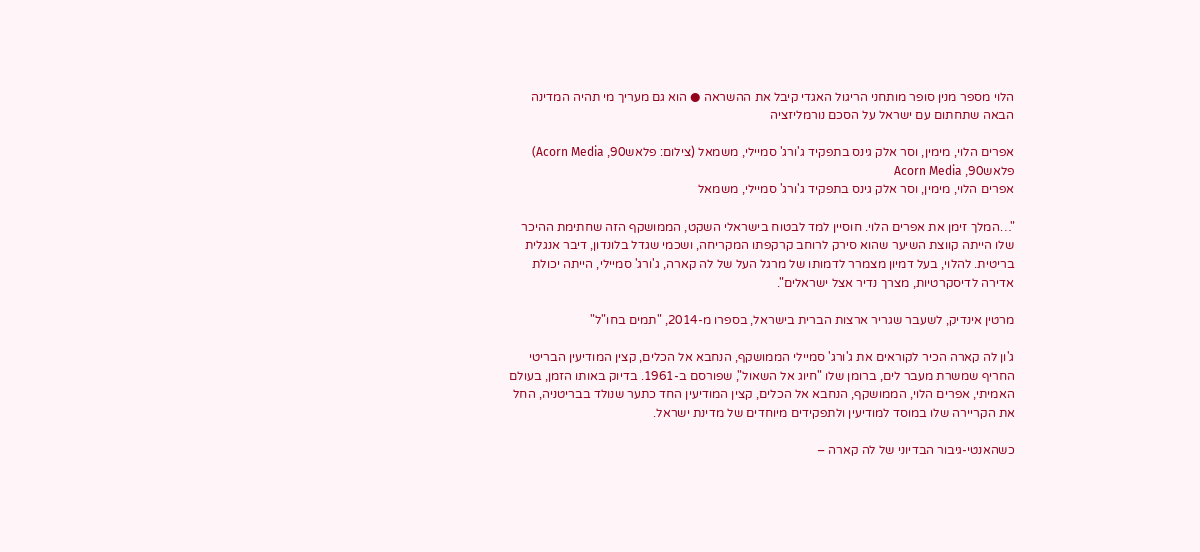הלוי מספר מנין סופר מותחני הריגול האגדי קיבל את ההשראה ● הוא גם מעריך מי תהיה המדינה הבאה שתחתום עם ישראל על הסכם נורמליזציה

אפרים הלוי, מימין, וסר אלק גינס בתפקיד ג'ורג' סמיילי, משמאל (צילום: פלאש90, Acorn Media)
פלאש90, Acorn Media
אפרים הלוי, מימין, וסר אלק גינס בתפקיד ג'ורג' סמיילי, משמאל

"…המלך זימן את אפרים הלוי. חוסיין למד לבטוח בישראלי השקט, הממושקף הזה שחתימת ההיכר שלו הייתה קווצת השיער שהוא סירק לרוחב קרקפתו המקריחה, ושכמי שגדל בלונדון, דיבר אנגלית בריטית. להלוי, בעל דמיון מצמרר לדמותו של מרגל העל של לה קארה, ג'ורג' סמיילי, הייתה יכולת אדירה לדיסקרטיות, מצרך נדיר אצל ישראלים".

מרטין אינדיק, לשעבר שגריר ארצות הברית בישראל, בספרו מ-2014, "תמים בחו"ל"

ג'ון לה קארה הכיר לקוראים את ג'ורג' סמיילי הממושקף, הנחבא אל הכלים, קצין המודיעין הבריטי החריף שמשרת מעבר לים, ברומן שלו "חיוג אל השאול", שפורסם ב-1961. בדיוק באותו הזמן, בעולם האמיתי, אפרים הלוי, הממושקף, הנחבא אל הכלים, קצין המודיעין החד כתער שנולד בבריטניה, החל את הקריירה שלו במוסד למודיעין ולתפקידים מיוחדים של מדינת ישראל.

כשהאנטי-גיבור הבדיוני של לה קארה –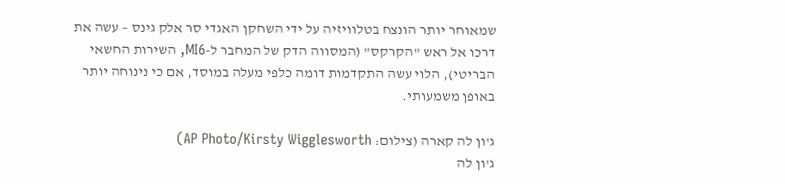שמאוחר יותר הונצח בטלוויזיה על ידי השחקן האגדי סר אלק גינס – עשה את דרכו אל ראש "הקרקס" (המסווה הדק של המחבר ל-MI6, השירות החשאי הבריטי), הלוי עשה התקדמות דומה כלפי מעלה במוסד, אם כי נינוחה יותר באופן משמעותי.

ג'ון לה קארה (צילום: AP Photo/Kirsty Wigglesworth)
ג'ון לה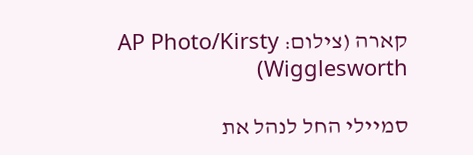קארה (צילום: AP Photo/Kirsty Wigglesworth)

סמיילי החל לנהל את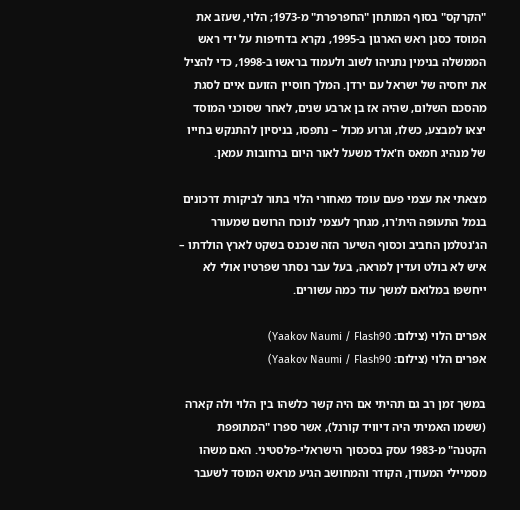"הקרקס" בסוף המותחן "החפרפרת" מ-1973; הלוי, שעזב את המוסד כסגן ראש הארגון ב-1995, נקרא בדחיפות על ידי ראש הממשלה בנימין נתניהו לשוב ולעמוד בראשו ב-1998, כדי להציל את יחסיה של ישראל עם ירדן. המלך חוסיין הזועם איים לסגת מהסכם השלום, שהיה אז בן ארבע שנים, לאחר שסוכני המוסד יצאו למבצע, כשלו, וגרוע מכול – נתפסו, בניסיון להתנקש בחייו של מנהיג חמאס ח'אלד משעל לאור היום ברחובות עמאן.

מצאתי את עצמי פעם עומד מאחורי הלוי בתור לביקורת דרכונים בנמל התעופה הית'רו, מגחך לעצמי לנוכח הרושם שמעורר הג'נטלמן החביב וכסוף השיער הזה שנכנס בשקט לארץ הולדתו – איש לא בולט ועדין למראה, בעל עבר נסתר שפרטיו אולי לא ייחשפו במלואם למשך עוד כמה עשורים.

אפרים הלוי (צילום: Yaakov Naumi / Flash90)
אפרים הלוי (צילום: Yaakov Naumi / Flash90)

במשך זמן רב גם תהיתי אם היה קשר כלשהו בין הלוי ולה קארה (ששמו האמיתי היה דיוויד קורנל), אשר ספרו "המתופפת הקטנה" מ-1983 עסק בסכסוך הישראלי-פלסטיני. האם משהו מסמיילי המעודן, הקודר והמחושב הגיע מראש המוסד לשעבר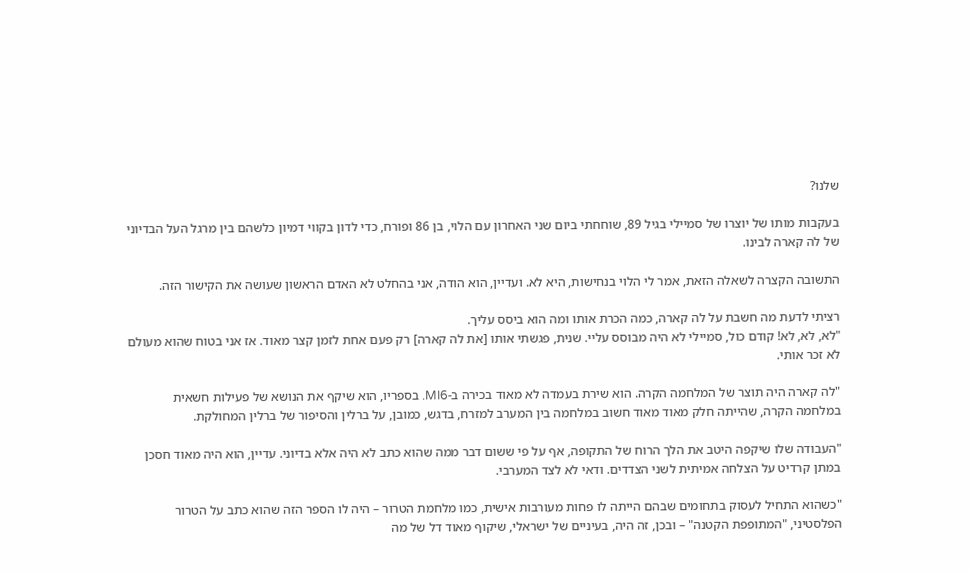שלנו?

בעקבות מותו של יוצרו של סמיילי בגיל 89, שוחחתי ביום שני האחרון עם הלוי, בן 86 ופורח, כדי לדון בקווי דמיון כלשהם בין מרגל העל הבדיוני של לה קארה לבינו.

התשובה הקצרה לשאלה הזאת, אמר לי הלוי בנחישות, היא לא. ועדיין, הוא הודה, אני בהחלט לא האדם הראשון שעושה את הקישור הזה.

רציתי לדעת מה חשבת על לה קארה, כמה הכרת אותו ומה הוא ביסס עליך.
"לא, לא, לא! קודם כול, סמיילי לא היה מבוסס עליי. שנית, פגשתי אותו [את לה קארה] רק פעם אחת לזמן קצר מאוד. אז אני בטוח שהוא מעולם לא זכר אותי.

"לה קארה היה תוצר של המלחמה הקרה. הוא שירת בעמדה לא מאוד בכירה ב-MI6. בספריו, הוא שיקף את הנושא של פעילות חשאית במלחמה הקרה, שהייתה חלק מאוד מאוד חשוב במלחמה בין המערב למזרח, בדגש, כמובן, על ברלין והסיפור של ברלין המחולקת.

"העבודה שלו שיקפה היטב את הלך הרוח של התקופה, אף על פי ששום דבר ממה שהוא כתב לא היה אלא בדיוני. עדיין, הוא היה מאוד חסכן במתן קרדיט על הצלחה אמיתית לשני הצדדים. ודאי לא לצד המערבי.

"כשהוא התחיל לעסוק בתחומים שבהם הייתה לו פחות מעורבות אישית, כמו מלחמת הטרור – היה לו הספר הזה שהוא כתב על הטרור הפלסטיני, "המתופפת הקטנה" – ובכן, זה היה, בעיניים של ישראלי, שיקוף מאוד דל של מה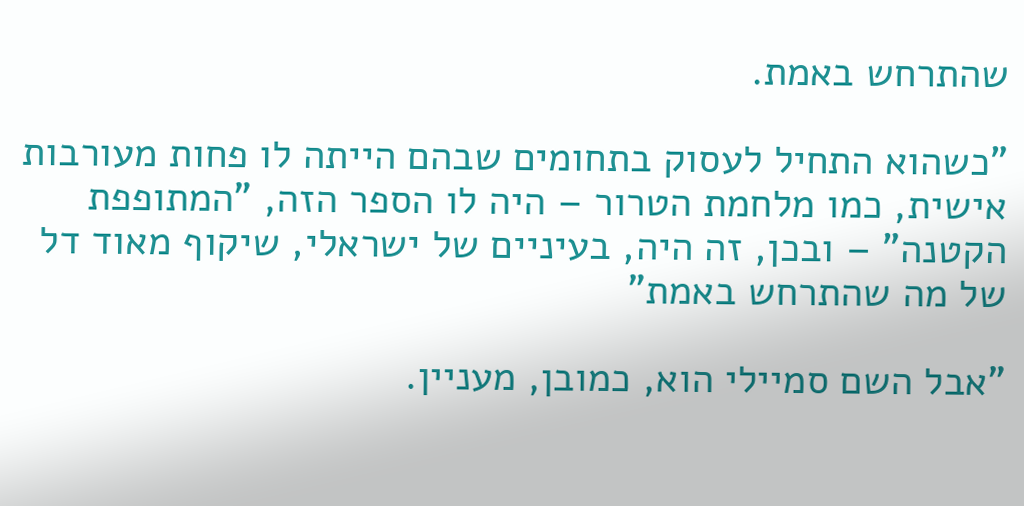שהתרחש באמת.

"כשהוא התחיל לעסוק בתחומים שבהם הייתה לו פחות מעורבות אישית, כמו מלחמת הטרור – היה לו הספר הזה, "המתופפת הקטנה" – ובכן, זה היה, בעיניים של ישראלי, שיקוף מאוד דל של מה שהתרחש באמת"

"אבל השם סמיילי הוא, כמובן, מעניין.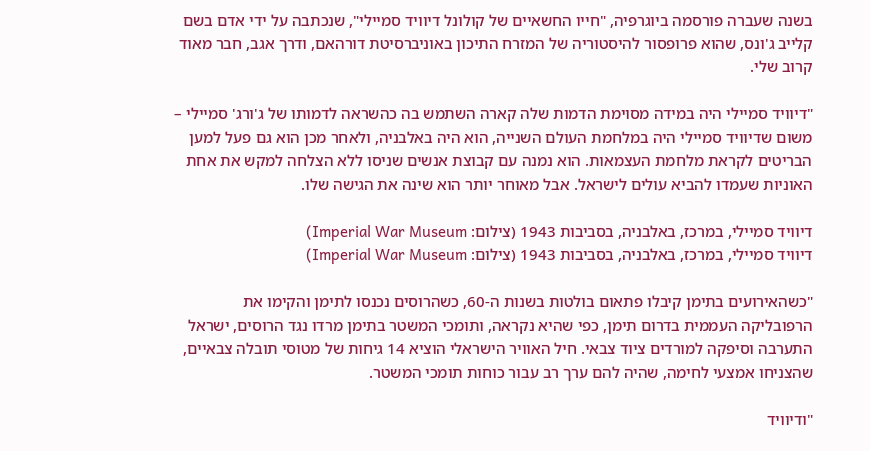בשנה שעברה פורסמה ביוגרפיה, "חייו החשאיים של קולונל דיוויד סמיילי", שנכתבה על ידי אדם בשם קלייב ג'ונס, שהוא פרופסור להיסטוריה של המזרח התיכון באוניברסיטת דורהאם, ודרך אגב, חבר מאוד קרוב שלי.

"דיוויד סמיילי היה במידה מסוימת הדמות שלה קארה השתמש בה כהשראה לדמותו של ג'ורג' סמיילי – משום שדיוויד סמיילי היה במלחמת העולם השנייה, הוא היה באלבניה, ולאחר מכן הוא גם פעל למען הבריטים לקראת מלחמת העצמאות. הוא נמנה עם קבוצת אנשים שניסו ללא הצלחה למקש את אחת האוניות שעמדו להביא עולים לישראל. אבל מאוחר יותר הוא שינה את הגישה שלו.

דיוויד סמיילי, במרכז, באלבניה, בסביבות 1943 (צילום: Imperial War Museum)
דיוויד סמיילי, במרכז, באלבניה, בסביבות 1943 (צילום: Imperial War Museum)

"כשהאירועים בתימן קיבלו פתאום בולטות בשנות ה-60, כשהרוסים נכנסו לתימן והקימו את הרפובליקה העממית בדרום תימן, כפי שהיא נקראה, ותומכי המשטר בתימן מרדו נגד הרוסים, ישראל התערבה וסיפקה למורדים ציוד צבאי. חיל האוויר הישראלי הוציא 14 גיחות של מטוסי תובלה צבאיים, שהצניחו אמצעי לחימה, שהיה להם ערך רב עבור כוחות תומכי המשטר.

"ודיוויד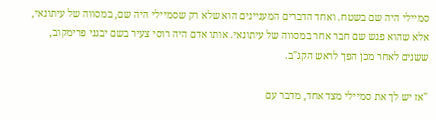סמיילי היה שם בשטח. ואחד הדברים המעניינים הוא שלא רק שסמיילי היה שם, במסווה של עיתונאי, אלא שהוא פגש שם חבר אחר במסווה של עיתונאי. אותו אדם היה רוסי צעיר בשם יבגני פרימקוב, ששנים לאחר מכן הפך לראש הקג"ב.

"אז יש לך את סמיילי מצד אחד, מדבר עם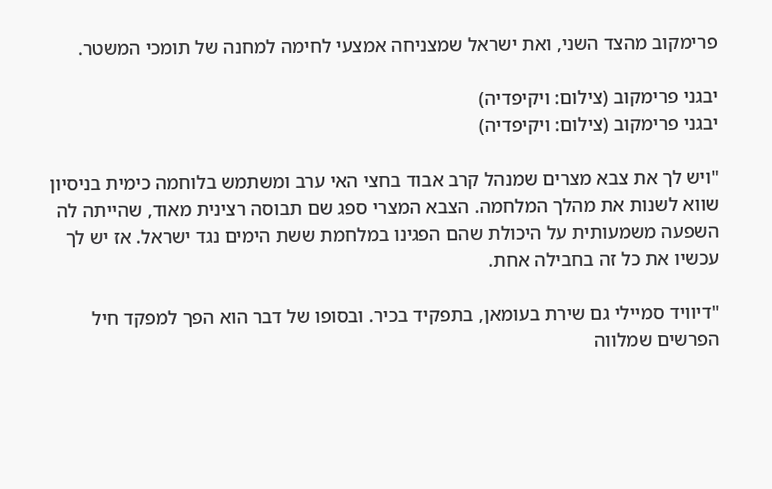פרימקוב מהצד השני, ואת ישראל שמצניחה אמצעי לחימה למחנה של תומכי המשטר.

יבגני פרימקוב (צילום: ויקיפדיה)
יבגני פרימקוב (צילום: ויקיפדיה)

"ויש לך את צבא מצרים שמנהל קרב אבוד בחצי האי ערב ומשתמש בלוחמה כימית בניסיון שווא לשנות את מהלך המלחמה. הצבא המצרי ספג שם תבוסה רצינית מאוד, שהייתה לה השפעה משמעותית על היכולת שהם הפגינו במלחמת ששת הימים נגד ישראל. אז יש לך עכשיו את כל זה בחבילה אחת.

"דיוויד סמיילי גם שירת בעומאן, בתפקיד בכיר. ובסופו של דבר הוא הפך למפקד חיל הפרשים שמלווה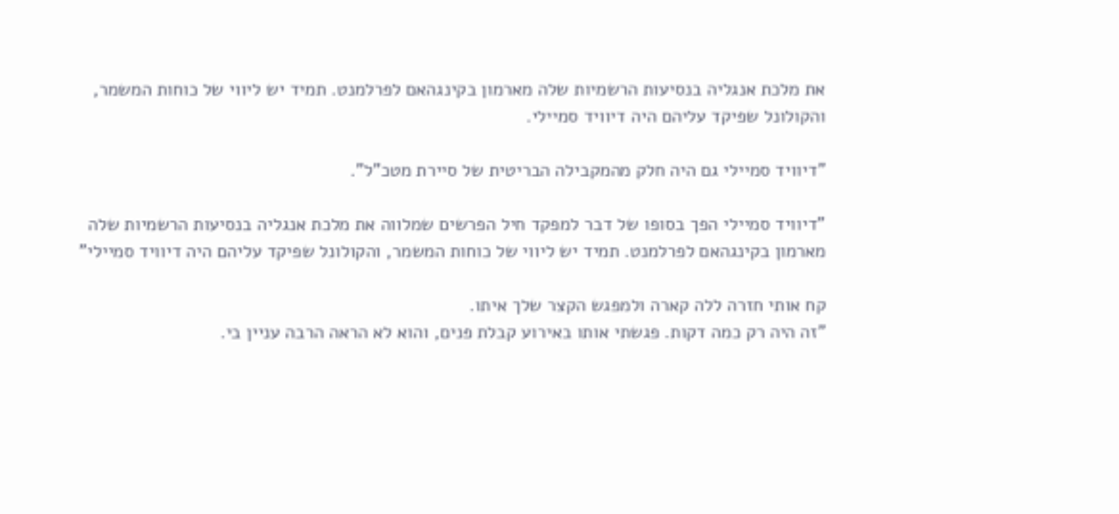את מלכת אנגליה בנסיעות הרשמיות שלה מארמון בקינגהאם לפרלמנט. תמיד יש ליווי של כוחות המשמר, והקולונל שפיקד עליהם היה דיוויד סמיילי.

"דיוויד סמיילי גם היה חלק מהמקבילה הבריטית של סיירת מטכ"ל".

"דיוויד סמיילי הפך בסופו של דבר למפקד חיל הפרשים שמלווה את מלכת אנגליה בנסיעות הרשמיות שלה מארמון בקינגהאם לפרלמנט. תמיד יש ליווי של כוחות המשמר, והקולונל שפיקד עליהם היה דיוויד סמיילי"

קח אותי חזרה ללה קארה ולמפגש הקצר שלך איתו.
"זה היה רק כמה דקות. פגשתי אותו באירוע קבלת פנים, והוא לא הראה הרבה עניין בי.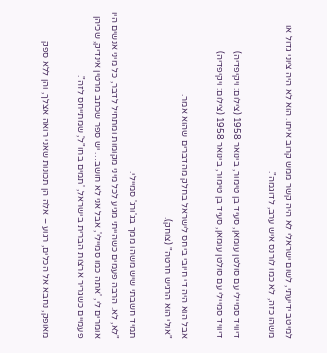למיטב ידיעתי, לשום ישראלי לא היה קשר ממש קרוב איתו. הוא לא היה ציוני גדול או משהו כזה, לא כמו לורנס איש ערב, לדוגמה".

דיוויד סמיילי עם סולטן עומאן, סעיד בן טימור, בינואר 1958 (צילום: ויקיפדיה)
דיוויד סמיילי עם סולטן עומאן, סעיד בן טימור, בינואר 1958 (צילום: ויקיפדיה)

אבל הוא היה די חיובי ביחס לישראל בחלק מהדברים שהוא אמר.
"אולי הוא הרגיש חרטה" (צוחק).

תמיד חשבתי שיש משהו ממך בג'ורג' סמיילי.
"לא, לא. הרבה פעמים כשהייתי מגיע לכל מיני מקומות ומתחיל לדבר, כל מיני אנשים היו אומרים לי, 'אתה כמו סמיילי', אבל אני לא חושב… יש ספר שכתב מרטין אינדיק, שכיהן פעמיים כשגריר ארצות הברית בישראל, 'תמים בחו"ל', שמתייחס לזה".

מאופק, נחבא אל הכלים, רגוע – אלה הן תכונות שאני רואה אצלך, והן ללא ספק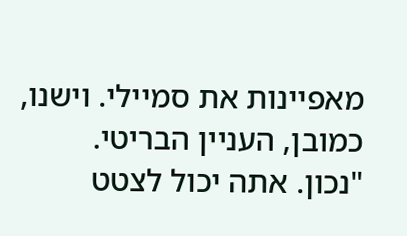מאפיינות את סמיילי. וישנו, כמובן, העניין הבריטי.
"נכון. אתה יכול לצטט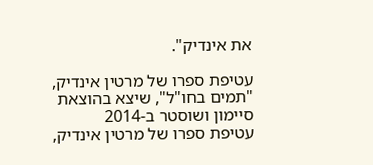את אינדיק".

עטיפת ספרו של מרטין אינדיק, "תמים בחו"ל", שיצא בהוצאת סיימון ושוסטר ב-2014
עטיפת ספרו של מרטין אינדיק,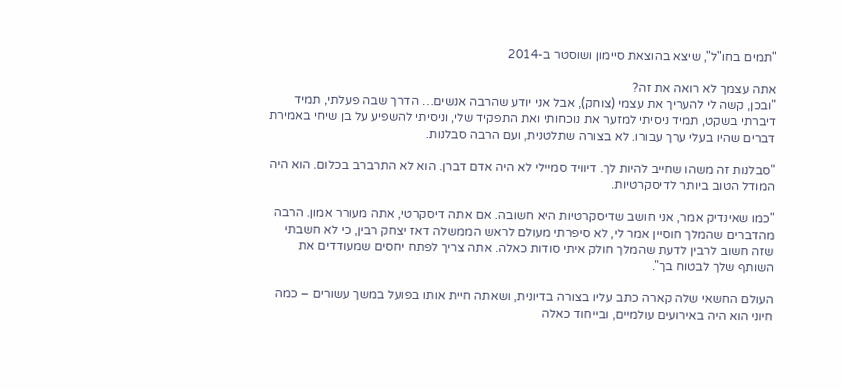"תמים בחו"ל", שיצא בהוצאת סיימון ושוסטר ב-2014

אתה עצמך לא רואה את זה?
"ובכן, קשה לי להעריך את עצמי (צוחק), אבל אני יודע שהרבה אנשים… הדרך שבה פעלתי, תמיד דיברתי בשקט, תמיד ניסיתי למזער את נוכחותי ואת התפקיד שלי, וניסיתי להשפיע על בן שיחי באמירת דברים שהיו בעלי ערך עבורו. לא בצורה שתלטנית, ועם הרבה סבלנות.

"סבלנות זה משהו שחייב להיות לך. דיוויד סמיילי לא היה אדם דברן. הוא לא התרברב בכלום. הוא היה המודל הטוב ביותר לדיסקרטיות.

"כמו שאינדיק אמר, אני חושב שדיסקרטיות היא חשובה. אם אתה דיסקרטי, אתה מעורר אמון. הרבה מהדברים שהמלך חוסיין אמר לי, לא סיפרתי מעולם לראש הממשלה דאז יצחק רבין, כי לא חשבתי שזה חשוב לרבין לדעת שהמלך חולק איתי סודות כאלה. אתה צריך לפתח יחסים שמעודדים את השותף שלך לבטוח בך".

העולם החשאי שלה קארה כתב עליו בצורה בדיונית, ושאתה חיית אותו בפועל במשך עשורים – כמה חיוני הוא היה באירועים עולמיים, ובייחוד כאלה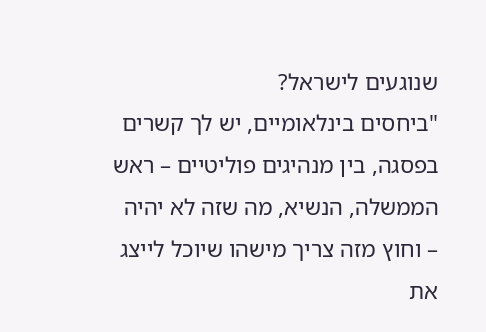שנוגעים לישראל?
"ביחסים בינלאומיים, יש לך קשרים בפסגה, בין מנהיגים פוליטיים – ראש הממשלה, הנשיא, מה שזה לא יהיה – וחוץ מזה צריך מישהו שיוכל לייצג את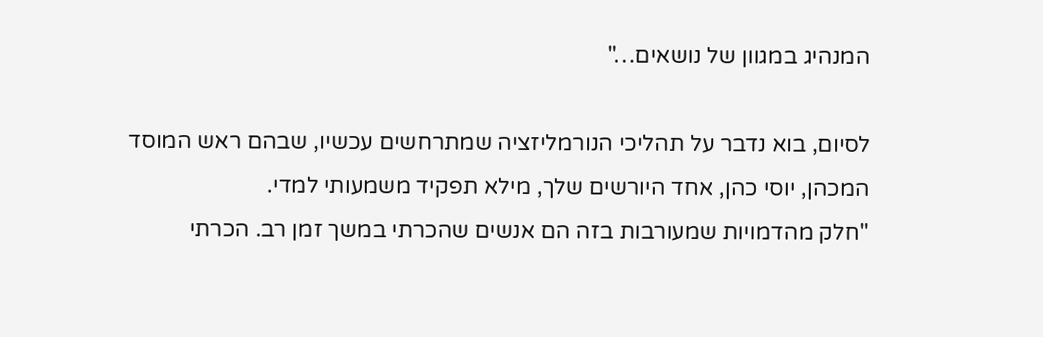המנהיג במגוון של נושאים…"

לסיום, בוא נדבר על תהליכי הנורמליזציה שמתרחשים עכשיו, שבהם ראש המוסד המכהן, יוסי כהן, אחד היורשים שלך, מילא תפקיד משמעותי למדי.
"חלק מהדמויות שמעורבות בזה הם אנשים שהכרתי במשך זמן רב. הכרתי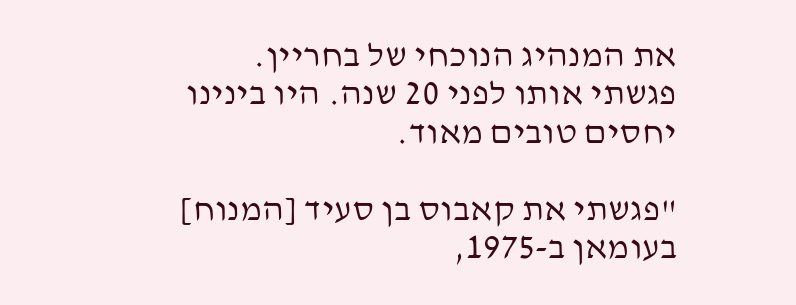את המנהיג הנוכחי של בחריין. פגשתי אותו לפני 20 שנה. היו בינינו יחסים טובים מאוד.

"פגשתי את קאבוס בן סעיד [המנוח] בעומאן ב-1975,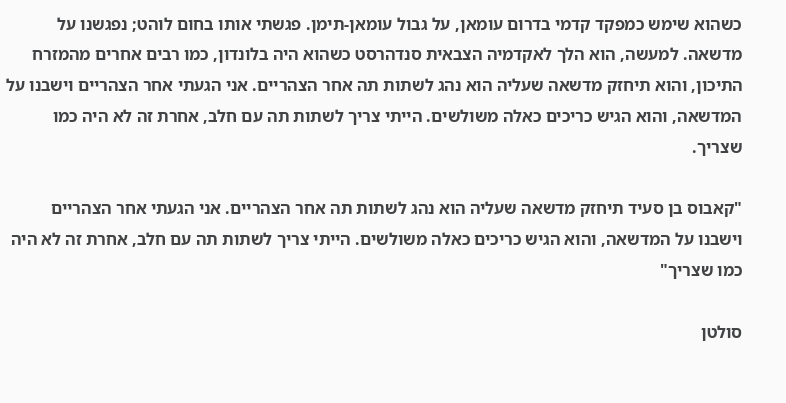כשהוא שימש כמפקד קדמי בדרום עומאן, על גבול עומאן-תימן. פגשתי אותו בחום לוהט; נפגשנו על מדשאה. למעשה, הוא הלך לאקדמיה הצבאית סנדהרסט כשהוא היה בלונדון, כמו רבים אחרים מהמזרח התיכון, והוא תיחזק מדשאה שעליה הוא נהג לשתות תה אחר הצהריים. אני הגעתי אחר הצהריים וישבנו על המדשאה, והוא הגיש כריכים כאלה משולשים. הייתי צריך לשתות תה עם חלב, אחרת זה לא היה כמו שצריך.

"קאבוס בן סעיד תיחזק מדשאה שעליה הוא נהג לשתות תה אחר הצהריים. אני הגעתי אחר הצהריים וישבנו על המדשאה, והוא הגיש כריכים כאלה משולשים. הייתי צריך לשתות תה עם חלב, אחרת זה לא היה כמו שצריך"

סולטן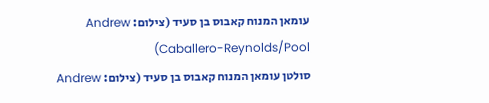עומאן המנוח קאבוס בן סעיד (צילום: Andrew Caballero-Reynolds/Pool)
סולטן עומאן המנוח קאבוס בן סעיד (צילום: Andrew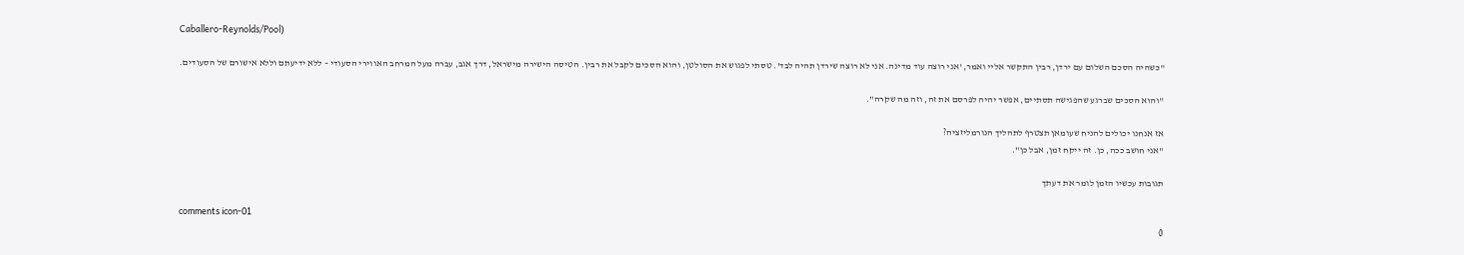Caballero-Reynolds/Pool)

"כשהיה הסכם השלום עם ירדן, רבין התקשר אליי ואמר, 'אני רוצה עוד מדינה. אני לא רוצה שירדן תהיה לבד'. טסתי לפגוש את הסולטן, והוא הסכים לקבל את רבין. הטיסה הישירה מישראל, דרך אגב, עברה מעל המרחב האווירי הסעודי – ללא ידיעתם וללא אישורם של הסעודים.

"והוא הסכים שברגע שהפגישה תסתיים, אפשר יהיה לפרסם את זה, וזה מה שקרה".

אז אנחנו יכולים להניח שעומאן תצטרף לתהליך הנורמליזציה?
"אני חושב ככה, כן. זה ייקח זמן, אבל כן".

תגובות עכשיו הזמן לומר את דעתך

comments icon-01
0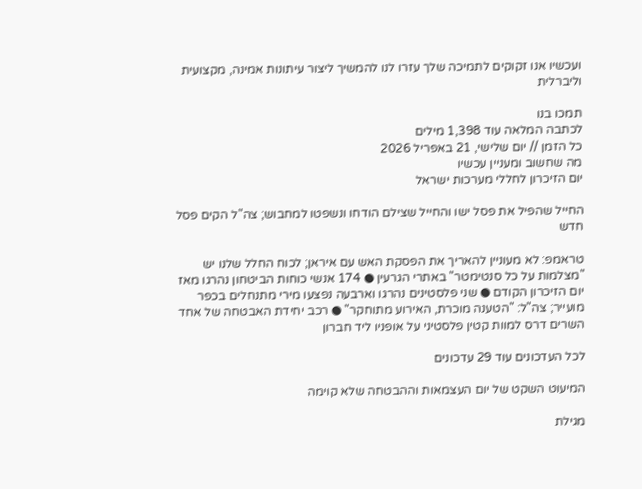ועכשיו אנו זקוקים לתמיכה שלך עזרו לנו להמשיך ליצור עיתונות אמינה, מקצועית וליברלית

תמכו בנו
לכתבה המלאה עוד 1,398 מילים
כל הזמן // יום שלישי, 21 באפריל 2026
מה שחשוב ומעניין עכשיו
יום הזיכרון לחללי מערכות ישראל

החייל שהפיל את פסל ישו והחייל שצילם הודחו ונשפטו למחבוש; צה"ל הקים פסל חדש

טראמפ: לא מעוניין להאריך את הפסקת האש עם איראן; לכוח החלל שלנו יש "מצלמות על כל סנטימטר" באתרי הגרעין ● 174 אנשי כוחות הביטחון נהרגו מאז יום הזיכרון הקודם ● שני פלסטינים נהרגו וארבעה נפצעו מירי מתנחלים בכפר מועייר; צה"ל: "הטענה מוכרת, האירוע מתוחקר" ● רכב יחידת האבטחה של אחד השרים דרס למוות קטין פלסטיני על אופניו ליד חברון

לכל העדכונים עוד 29 עדכונים

המיעוט השקט של יום העצמאות וההבטחה שלא קוימה

מגילת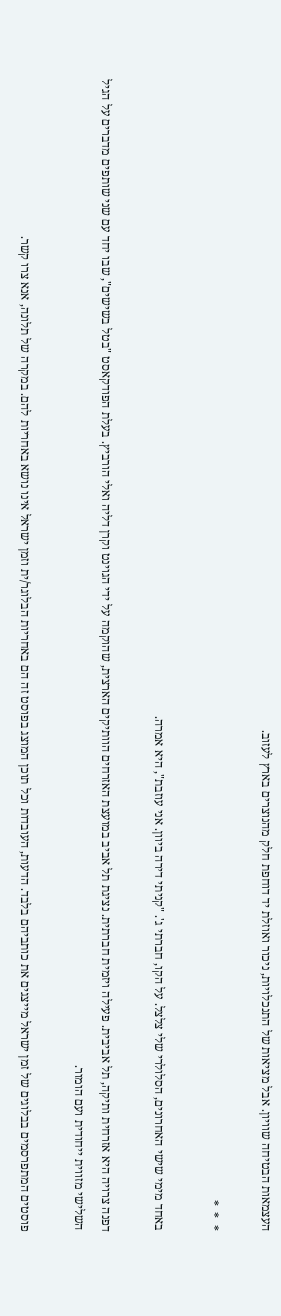העצמאות הבטיחה שוויון. אבל מציאות של התנכלויות, ניכור ואוזלת יד דוחפת חלק מהנוצרים בארץ לעזוב.

*  *  *

באחד מימי שישי האחרונים, הסלולרי שלי צלצל. על הקו, חברתי ג'. "קניתי דירה ביוון. אני עוזבת", היא אמרה.

דפנה צרויה היא אזרחית ותיקה, תל אביבית. פעילה ויזמית חברתית. נציגת תל אביב במועצת האזרחים הוותיקים הארצית, שהוקמה על ידי הגוינט וקרן דליה ואלי הורביץ. בעלת הפודקאסט "בטל בשישים", שבו יחד עם שני שותפים מדברים על הגיל השלישי מזווית ייחודית ועם הומור.

פוסטים המתפרסמים בבלוגים של זמן ישראל מייצגים את כותביהם בלבד. הדעות, העובדות וכל תוכן המוצג בפוסט זה הם באחריות הבלוגר/ית וזמן ישראל אינו נושא באחריות להם. במקרה של תלונה, אנא צרו קשר.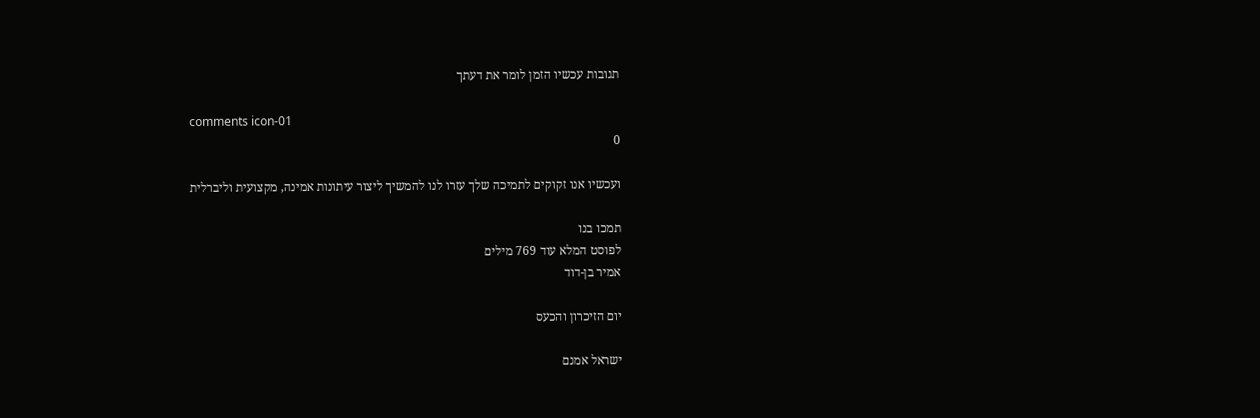תגובות עכשיו הזמן לומר את דעתך

comments icon-01
0

ועכשיו אנו זקוקים לתמיכה שלך עזרו לנו להמשיך ליצור עיתונות אמינה, מקצועית וליברלית

תמכו בנו
לפוסט המלא עוד 769 מילים
אמיר בן-דוד

יום הזיכרון והכעס

ישראל אמנם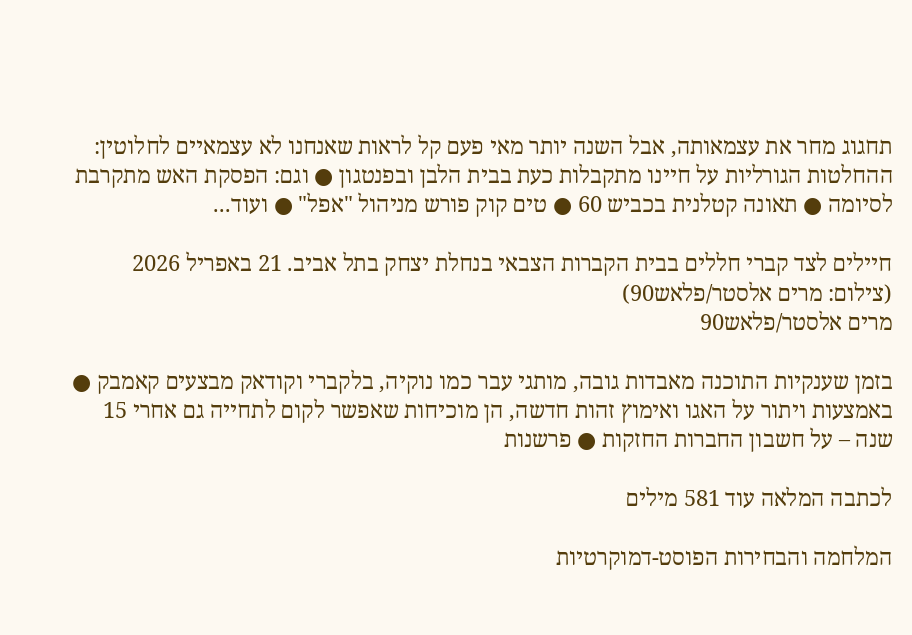תחגוג מחר את עצמאותה, אבל השנה יותר מאי פעם קל לראות שאנחנו לא עצמאיים לחלוטין: ההחלטות הגורליות על חיינו מתקבלות כעת בבית הלבן ובפנטגון ● וגם: הפסקת האש מתקרבת לסיומה ● תאונה קטלנית בכביש 60 ● טים קוק פורש מניהול "אפל" ● ועוד...

חיילים לצד קברי חללים בבית הקברות הצבאי בנחלת יצחק בתל אביב. 21 באפריל 2026 (צילום: מרים אלסטר/פלאש90)
מרים אלסטר/פלאש90

בזמן שענקיות התוכנה מאבדות גובה, מותגי עבר כמו נוקיה, בלקברי וקודאק מבצעים קאמבק ● באמצעות ויתור על האגו ואימוץ זהות חדשה, הן מוכיחות שאפשר לקום לתחייה גם אחרי 15 שנה – על חשבון החברות החזקות ● פרשנות

לכתבה המלאה עוד 581 מילים

המלחמה והבחירות הפוסט-דמוקרטיות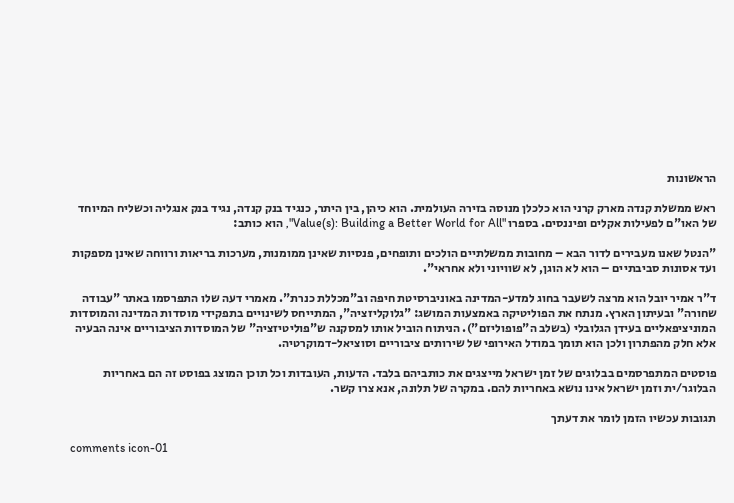הראשונות

ראש ממשלת קנדה מארק קרני הוא כלכלן מנוסה בזירה העולמית. הוא כיהן, בין היתר, כנגיד בנק קנדה, נגיד בנק אנגליה וכשליח המיוחד של האו"ם לפעילות אקלים ופיננסים. בספרו "Value(s): Building a Better World for All", הוא כותב:

"הנטל שאנו מעבירים לדור הבא – מחובות ממשלתיים הולכים ותופחים, פנסיות שאינן ממומנות, מערכות בריאות ורווחה שאינן מספקות ועד אסונות סביבתיים – הוא לא הוגן, לא שוויוני ולא אחראי".

ד"ר אמיר יובל הוא מרצה לשעבר בחוג למדע-המדינה באוניברסיטת חיפה וב"מכללת כנרת". מאמרי דעה שלו התפרסמו באתר "עבודה שחורה" ובעיתון הארץ. מנתח את הפוליטיקה באמצעות המושג: "גלוקליזציה", המתייחס לשינויים בתפקידי מוסדות המדינה והמוסדות המוניציפאליים בעידן הגלובלי (בשלב ה"פופוליזם"). הניתוח הוביל אותו למסקנה ש"פוליטיזציה" של המוסדות הציבוריים אינה הבעיה אלא חלק מהפתרון ולכן הוא תומך במודל האירופי של שירותים ציבוריים וסוציאל-דמוקרטיה.

פוסטים המתפרסמים בבלוגים של זמן ישראל מייצגים את כותביהם בלבד. הדעות, העובדות וכל תוכן המוצג בפוסט זה הם באחריות הבלוגר/ית וזמן ישראל אינו נושא באחריות להם. במקרה של תלונה, אנא צרו קשר.

תגובות עכשיו הזמן לומר את דעתך

comments icon-01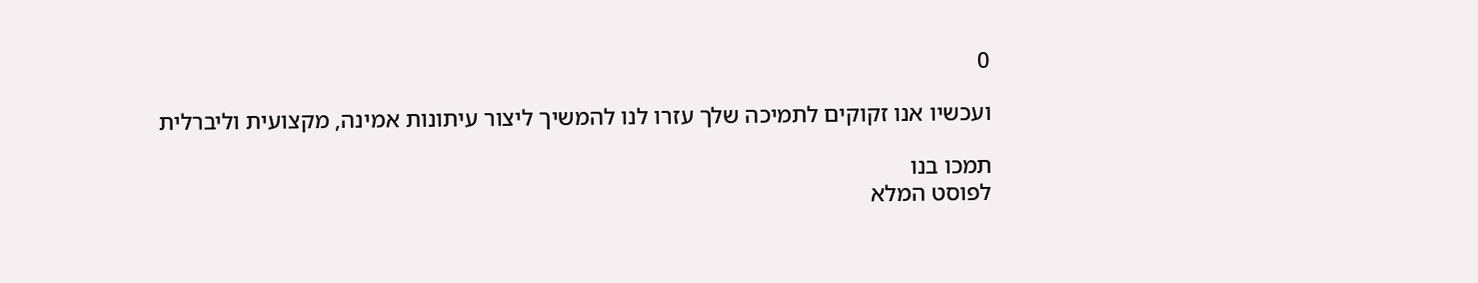0

ועכשיו אנו זקוקים לתמיכה שלך עזרו לנו להמשיך ליצור עיתונות אמינה, מקצועית וליברלית

תמכו בנו
לפוסט המלא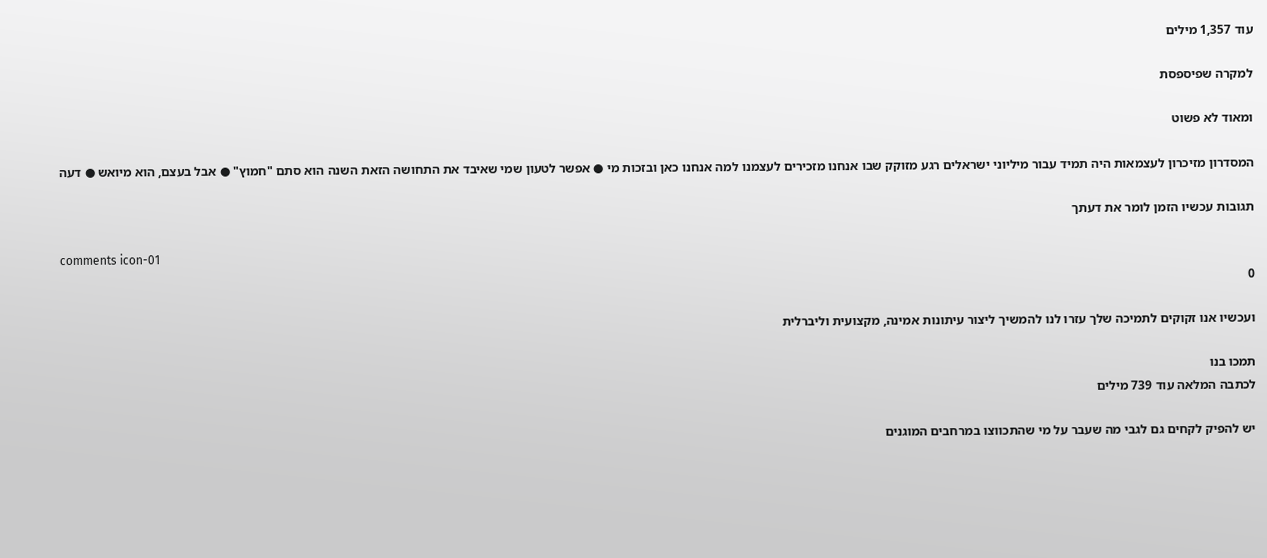עוד 1,357 מילים

למקרה שפיספסת

ומאוד לא פשוט

המסדרון מזיכרון לעצמאות היה תמיד עבור מיליוני ישראלים רגע מזוקק שבו אנחנו מזכירים לעצמנו למה אנחנו כאן ובזכות מי ● אפשר לטעון שמי שאיבד את התחושה הזאת השנה הוא סתם "חמוץ" ● אבל בעצם, הוא מיואש ● דעה

תגובות עכשיו הזמן לומר את דעתך

comments icon-01
0

ועכשיו אנו זקוקים לתמיכה שלך עזרו לנו להמשיך ליצור עיתונות אמינה, מקצועית וליברלית

תמכו בנו
לכתבה המלאה עוד 739 מילים

יש להפיק לקחים גם לגבי מה שעבר על מי שהתכווצו במרחבים המוגנים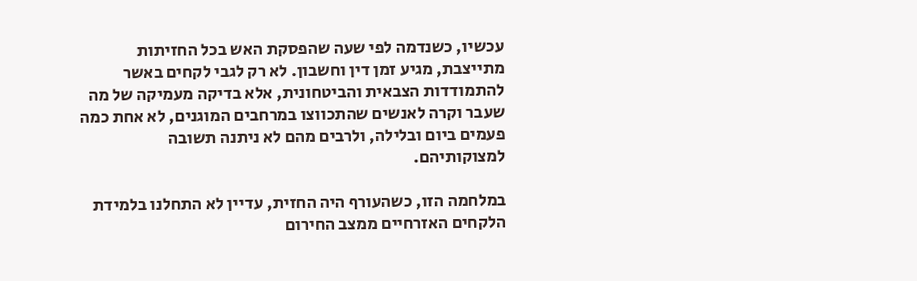עכשיו, כשנדמה לפי שעה שהפסקת האש בכל החזיתות מתייצבת, מגיע זמן דין וחשבון. לא רק לגבי לקחים באשר להתמודדות הצבאית והביטחונית, אלא בדיקה מעמיקה של מה שעבר וקרה לאנשים שהתכווצו במרחבים המוגנים, לא אחת כמה פעמים ביום ובלילה, ולרבים מהם לא ניתנה תשובה למצוקותיהם.

במלחמה הזו, כשהעורף היה החזית, עדיין לא התחלנו בלמידת הלקחים האזרחיים ממצב החירום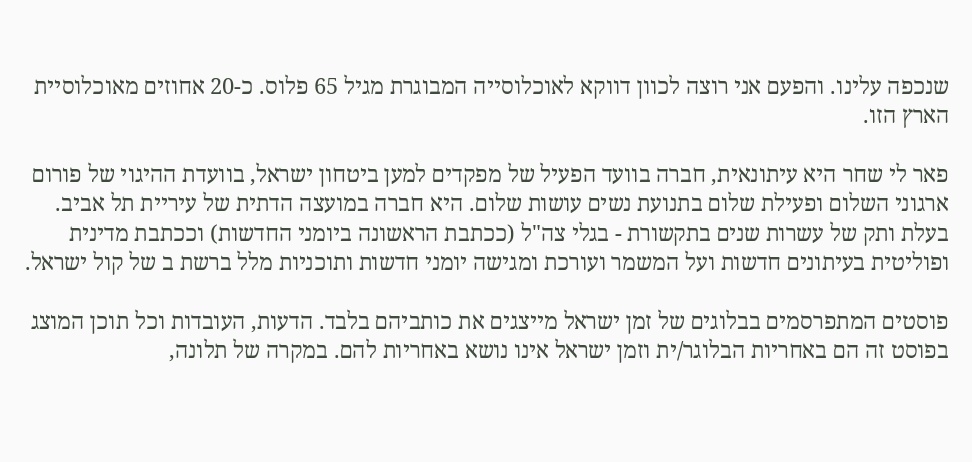שנכפה עלינו. והפעם אני רוצה לכוון דווקא לאוכלוסייה המבוגרת מגיל 65 פלוס. כ-20 אחוזים מאוכלוסיית הארץ הזו.

פאר לי שחר היא עיתונאית, חברה בוועד הפעיל של מפקדים למען ביטחון ישראל, בוועדת ההיגוי של פורום ארגוני השלום ופעילת שלום בתנועת נשים עושות שלום. היא חברה במועצה הדתית של עיריית תל אביב. בעלת ותק של עשרות שנים בתקשורת - בגלי צה"ל (ככתבת הראשונה ביומני החדשות) וככתבת מדינית ופוליטית בעיתונים חדשות ועל המשמר ועורכת ומגישה יומני חדשות ותוכניות מלל ברשת ב של קול ישראל.

פוסטים המתפרסמים בבלוגים של זמן ישראל מייצגים את כותביהם בלבד. הדעות, העובדות וכל תוכן המוצג בפוסט זה הם באחריות הבלוגר/ית וזמן ישראל אינו נושא באחריות להם. במקרה של תלונה,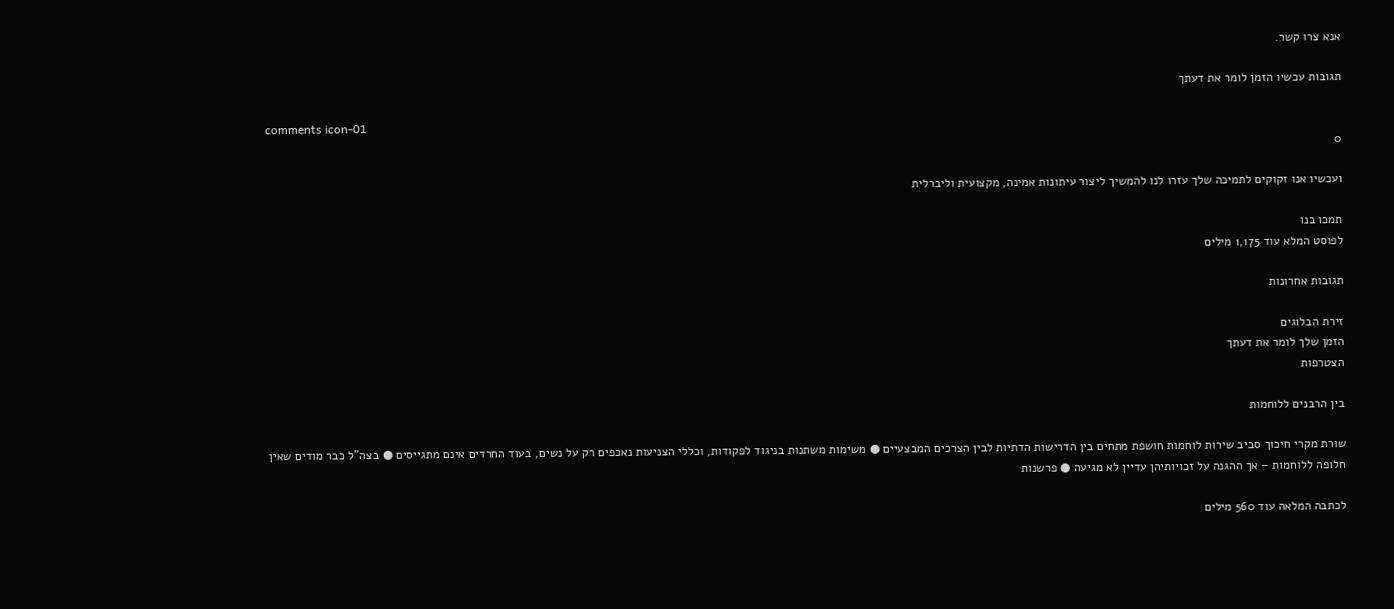אנא צרו קשר.

תגובות עכשיו הזמן לומר את דעתך

comments icon-01
0

ועכשיו אנו זקוקים לתמיכה שלך עזרו לנו להמשיך ליצור עיתונות אמינה, מקצועית וליברלית

תמכו בנו
לפוסט המלא עוד 1,175 מילים

תגובות אחרונות

זירת הבלוגים
הזמן שלך לומר את דעתך
הצטרפות

בין הרבנים ללוחמות

שורת מקרי חיכוך סביב שירות לוחמות חושפת מתחים בין הדרישות הדתיות לבין הצרכים המבצעיים ● משימות משתנות בניגוד לפקודות, וכללי הצניעות נאכפים רק על נשים, בעוד החרדים אינם מתגייסים ● בצה"ל כבר מודים שאין חלופה ללוחמות – אך ההגנה על זכויותיהן עדיין לא מגיעה ● פרשנות

לכתבה המלאה עוד 560 מילים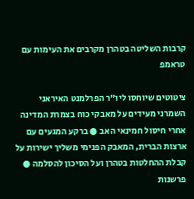קרבות השליטה בטהרן מקרבים את העימות עם טראמפ

ציטוטים שיוחסו ליו"ר הפרלמנט האיראני השמרני מעידים על מאבקי כוח בצמרת המדינה אחרי חיסול חמינאי האב ● ברקע המגעים עם ארצות הברית, המאבק הפנימי משליך ישירות על קבלת ההחלטות בטהרן ועל הסיכון להסלמה ● פרשנות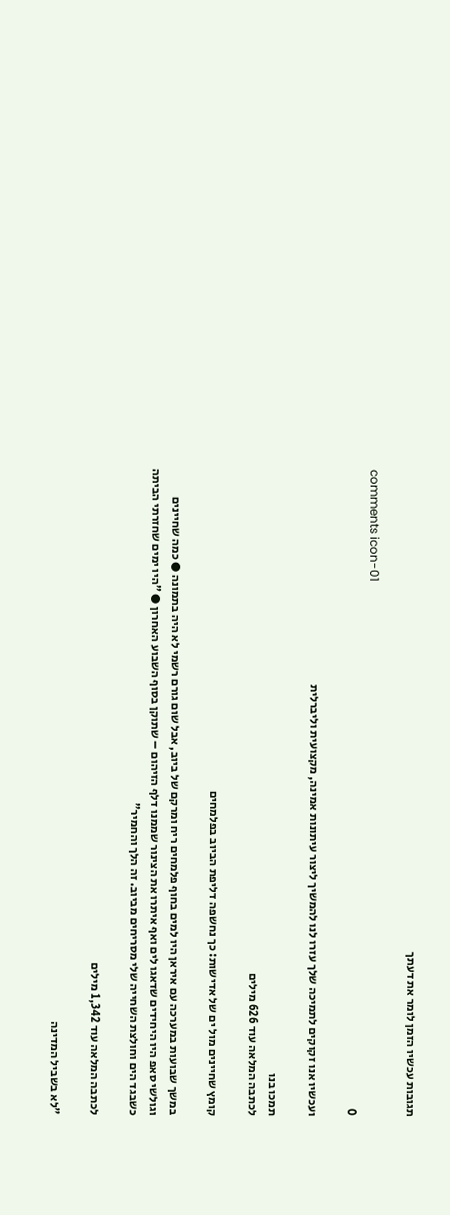תגובות עכשיו הזמן לומר את דעתך

comments icon-01
0

ועכשיו אנו זקוקים לתמיכה שלך עזרו לנו להמשיך ליצור עיתונות אמינה, מקצועית וליברלית

תמכו בנו
לכתבה המלאה עוד 626 מילים

קומץ שחיינים מול ים של אדישות: כך נחשפה דליפת הביוב בפלמחים

במשך שבועות במערכה עם איראן היו למים בחוף פלמחים ריח ומרקם של ביוב, אבל שום גורם רשמי לא היה בתמונה ● כמה שחיינים וגולשי סאפ היו היחידים שדאגו לים ואף איתרו את הצינור שממנו דלף הזיהום – שתוקן בסוף השבוע האחרון ● "היו ימים שחזרתי הביתה כשבגד הים וחולצת השחייה שלי מסריחים מביוב. זה הלך והחמיר"

לכתבה המלאה עוד 1,342 מילים

"לא בשביל המדינה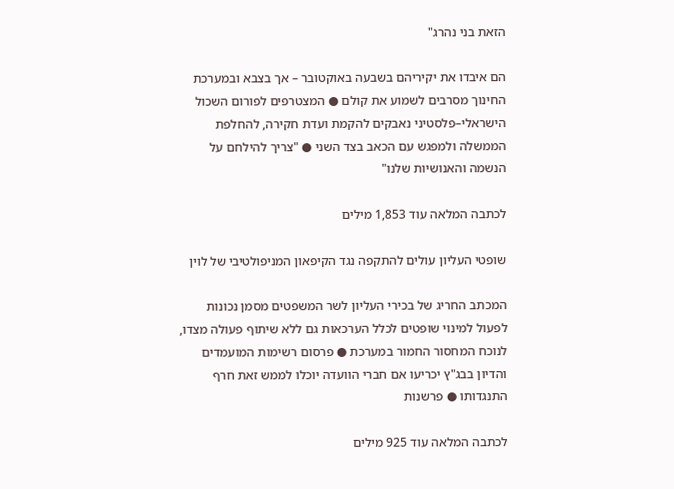הזאת בני נהרג"

הם איבדו את יקיריהם בשבעה באוקטובר – אך בצבא ובמערכת החינוך מסרבים לשמוע את קולם ● המצטרפים לפורום השכול הישראלי–פלסטיני נאבקים להקמת ועדת חקירה, להחלפת הממשלה ולמפגש עם הכאב בצד השני ● "צריך להילחם על הנשמה והאנושיות שלנו"

לכתבה המלאה עוד 1,853 מילים

שופטי העליון עולים להתקפה נגד הקיפאון המניפולטיבי של לוין

המכתב החריג של בכירי העליון לשר המשפטים מסמן נכונות לפעול למינוי שופטים לכלל הערכאות גם ללא שיתוף פעולה מצדו, לנוכח המחסור החמור במערכת ● פרסום רשימות המועמדים והדיון בבג"ץ יכריעו אם חברי הוועדה יוכלו לממש זאת חרף התנגדותו ● פרשנות

לכתבה המלאה עוד 925 מילים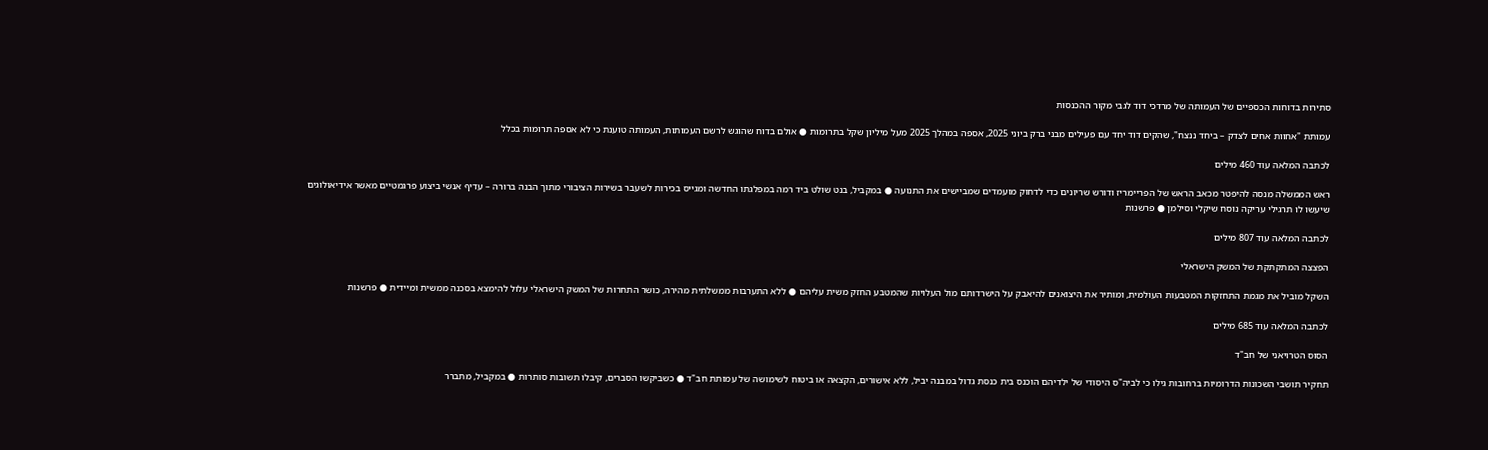סתירות בדוחות הכספיים של העמותה של מרדכי דוד לגבי מקור ההכנסות

עמותת "אחוות אחים לצדק – ביחד ננצח", שהקים דוד יחד עם פעילים מבני ברק ביוני 2025, אספה במהלך 2025 מעל מיליון שקל בתרומות ● אולם בדוח שהוגש לרשם העמותות, העמותה טוענת כי לא אספה תרומות בכלל

לכתבה המלאה עוד 460 מילים

ראש הממשלה מנסה להיפטר מכאב הראש של הפריימריז ודורש שריונים כדי לדחוק מועמדים שמביישים את התנועה ● במקביל, בנט שולט ביד רמה במפלגתו החדשה ומגייס בכירות לשעבר בשירות הציבורי מתוך הבנה ברורה – עדיף אנשי ביצוע פרגמטיים מאשר אידיאולוגים שיעשו לו תרגילי עריקה נוסח שיקלי וסילמן ● פרשנות

לכתבה המלאה עוד 807 מילים

הפצצה המתקתקת של המשק הישראלי

השקל מוביל את מגמת התחזקות המטבעות העולמית, ומותיר את היצואנים להיאבק על הישרדותם מול העלויות שהמטבע החזק משית עליהם ● ללא התערבות ממשלתית מהירה, כושר התחרות של המשק הישראלי עלול להימצא בסכנה ממשית ומיידית ● פרשנות

לכתבה המלאה עוד 685 מילים

הסוס הטרויאני של חב"ד

תחקיר תושבי השכונות הדרומיות ברחובות גילו כי לביה"ס היסודי של ילדיהם הוכנס בית כנסת גדול במבנה יביל, ללא אישורים, הקצאה או ביטוח לשימושה של עמותת חב"ד ● כשביקשו הסברים, קיבלו תשובות סותרות ● במקביל, מתברר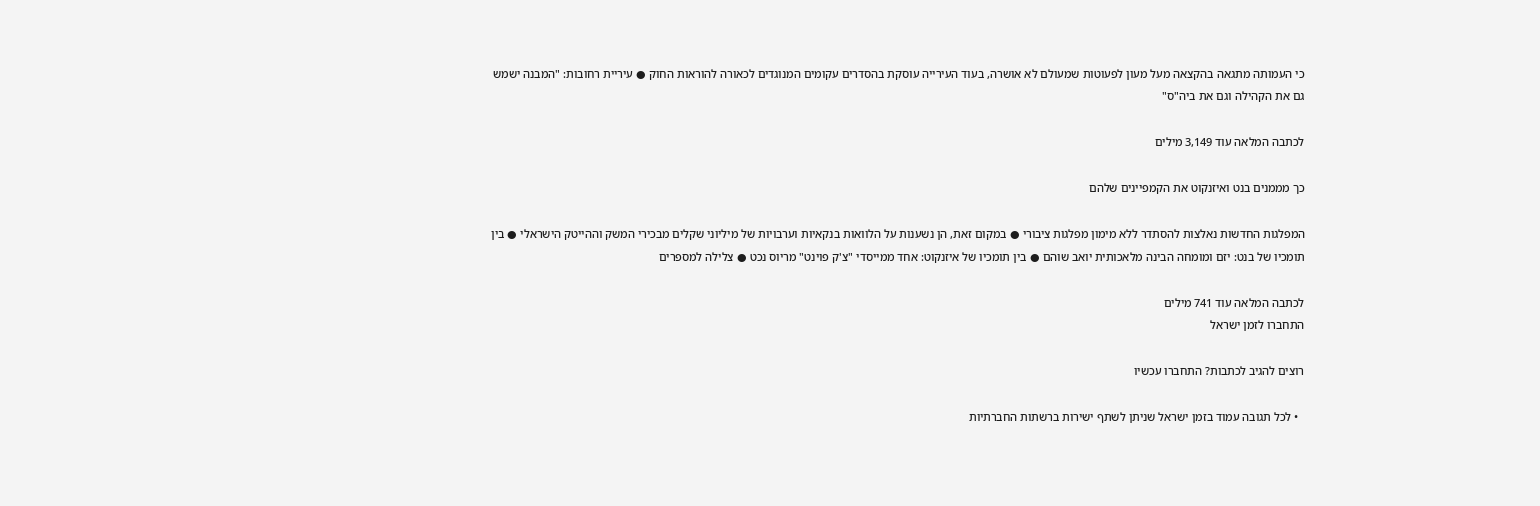כי העמותה מתגאה בהקצאה מעל מעון לפעוטות שמעולם לא אושרה, בעוד העירייה עוסקת בהסדרים עקומים המנוגדים לכאורה להוראות החוק ● עיריית רחובות: "המבנה ישמש גם את הקהילה וגם את ביה"ס"

לכתבה המלאה עוד 3,149 מילים

כך מממנים בנט ואיזנקוט את הקמפיינים שלהם

המפלגות החדשות נאלצות להסתדר ללא מימון מפלגות ציבורי ● במקום זאת, הן נשענות על הלוואות בנקאיות וערבויות של מיליוני שקלים מבכירי המשק וההייטק הישראלי ● בין תומכיו של בנט: יזם ומומחה הבינה מלאכותית יואב שוהם ● בין תומכיו של איזנקוט: אחד ממייסדי "צ'ק פוינט" מריוס נכט ● צלילה למספרים

לכתבה המלאה עוד 741 מילים
התחברו לזמן ישראל

רוצים להגיב לכתבות? התחברו עכשיו

  • לכל תגובה עמוד בזמן ישראל שניתן לשתף ישירות ברשתות החברתיות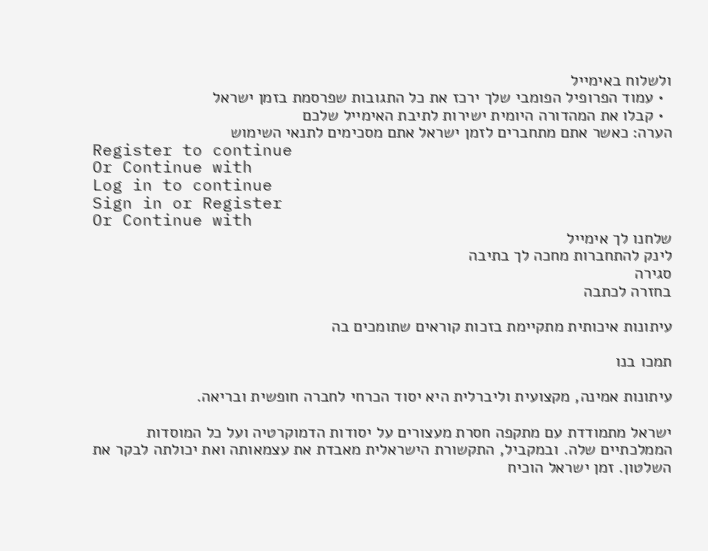ולשלוח באימייל
  • עמוד הפרופיל הפומבי שלך ירכז את כל התגובות שפרסמת בזמן ישראל
  • קבלו את המהדורה היומית ישירות לתיבת האימייל שלכם
הערה: כאשר אתם מתחברים לזמן ישראל אתם מסכימים לתנאי השימוש
Register to continue
Or Continue with
Log in to continue
Sign in or Register
Or Continue with
שלחנו לך אימייל
לינק להתחברות מחכה לך בתיבה
סגירה
בחזרה לכתבה

עיתונות איכותית מתקיימת בזכות קוראים שתומכים בה

תמכו בנו

עיתונות אמינה, מקצועית וליברלית היא יסוד הכרחי לחברה חופשית ובריאה.

ישראל מתמודדת עם מתקפה חסרת מעצורים על יסודות הדמוקרטיה ועל כל המוסדות הממלכתיים שלה. ובמקביל, התקשורת הישראלית מאבדת את עצמאותה ואת יכולתה לבקר את השלטון. זמן ישראל הוכיח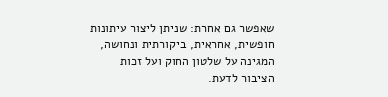שאפשר גם אחרת: שניתן ליצור עיתונות חופשית, אחראית, ביקורתית ונחושה, המגינה על שלטון החוק ועל זכות הציבור לדעת.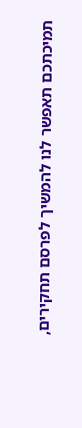תמיכתכם תאפשר לנו להמשיך לפרסם תחקירים,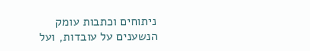ניתוחים וכתבות עומק הנשענים על עובדות, ועל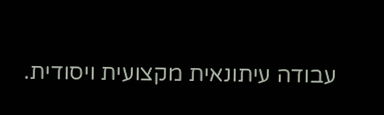עבודה עיתונאית מקצועית ויסודית.